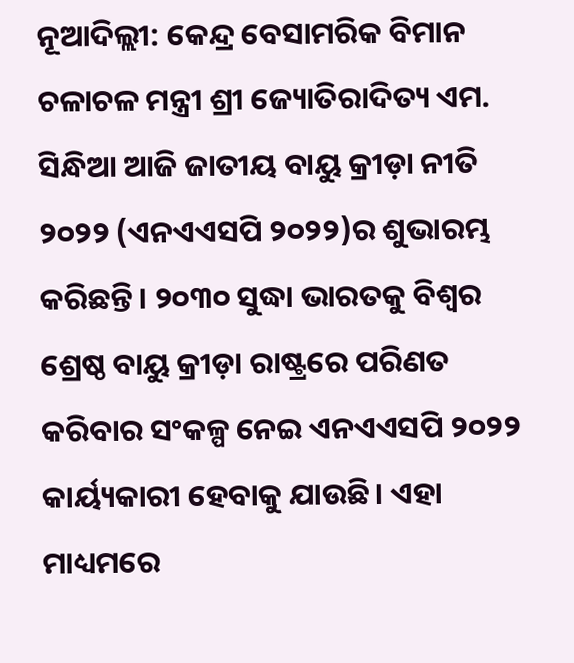ନୂଆଦିଲ୍ଲୀ: କେନ୍ଦ୍ର ବେସାମରିକ ବିମାନ ଚଳାଚଳ ମନ୍ତ୍ରୀ ଶ୍ରୀ ଜ୍ୟୋତିରାଦିତ୍ୟ ଏମ. ସିନ୍ଧିଆ ଆଜି ଜାତୀୟ ବାୟୁ କ୍ରୀଡ଼ା ନୀତି ୨୦୨୨ (ଏନଏଏସପି ୨୦୨୨)ର ଶୁଭାରମ୍ଭ କରିଛନ୍ତି। ୨୦୩୦ ସୁଦ୍ଧା ଭାରତକୁ ବିଶ୍ବର ଶ୍ରେଷ୍ଠ ବାୟୁ କ୍ରୀଡ଼ା ରାଷ୍ଟ୍ରରେ ପରିଣତ କରିବାର ସଂକଳ୍ପ ନେଇ ଏନଏଏସପି ୨୦୨୨ କାର୍ୟ୍ୟକାରୀ ହେବାକୁ ଯାଉଛି। ଏହା ମାଧ୍ୟମରେ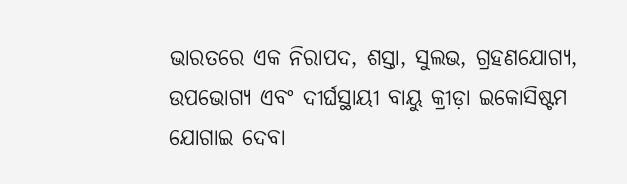ଭାରତରେ ଏକ ନିରାପଦ, ଶସ୍ତା, ସୁଲଭ, ଗ୍ରହଣଯୋଗ୍ୟ, ଉପଭୋଗ୍ୟ ଏବଂ ଦୀର୍ଘସ୍ଥାୟୀ ବାୟୁ କ୍ରୀଡ଼ା ଇକୋସିଷ୍ଟମ ଯୋଗାଇ ଦେବା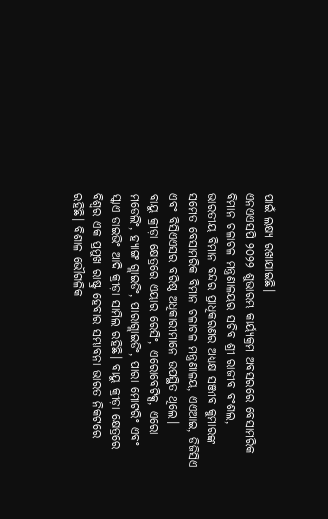ପାଇଁ ଲକ୍ଷ୍ୟ ରଖାଯାଇଛି।
ଏନଏଏସପି ୨୦୨୨ ଶୁଭାରମ୍ଭ କାର୍ୟ୍ୟକ୍ରମ ଅବସରରେ ବେସାମରିକ ବିମାନ ଚଳାଚଳ ମନ୍ତ୍ରଣାଳୟର ସଚିବ ଶ୍ରୀ ରାଜୀବ ବଂଶଲ, ଭାରତୀୟ ବିମାନ ବନ୍ଦର ପ୍ରାଧିକରଣର ଅଧ୍ୟକ୍ଷ ସଞ୍ଜୀବ କୁମାରଙ୍କ ସମେତ ବେସାମରିକ ବିମାନ ଚଳାଚଳ ମନ୍ତ୍ରଣାଳୟ, ଏଏଆଇ, ଡିଜିସିଏ ଏବଂ ବିସିଏଏସର ବରିଷ୍ଠ ଅଧିକାରୀମାନେ ଉପସ୍ଥିତ ଥିଲେ।
ବାୟୁ କ୍ରୀଡ଼ା କ୍ଷେତ୍ରରେ ଏୟାର ରେସିଂ, ଏରୋବେଟିକ୍ସ, ଏରୋ ମଡେଲିଂ, ହ୍ୟାଙ୍ଗ ଗ୍ଲାଇଡିଂ, ପାରାଗ୍ଲାଇଡିଂ, ପାରା ମୋଟରିଂ ଏବଂ ସ୍କାଏ ଡାଇଭିଂ ଆଦି କ୍ରୀଡ଼ା ସାମିଲ ରହିଛି। ବାୟୁ କ୍ରୀଡ଼ା କ୍ଷେତ୍ରରେ ବିଶ୍ବର ଏକ ପ୍ରମୁଖ ରାଷ୍ଟ୍ର ହେବାର ସମ୍ଭାବନା ଭାରତ ନିକଟରେ ରହିଛି। ବିଶାଳ ଭୌଗଳିକ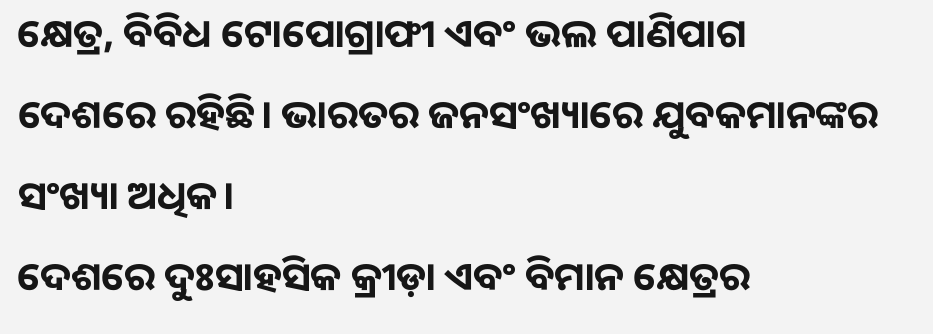କ୍ଷେତ୍ର, ବିବିଧ ଟୋପୋଗ୍ରାଫୀ ଏବଂ ଭଲ ପାଣିପାଗ ଦେଶରେ ରହିଛି। ଭାରତର ଜନସଂଖ୍ୟାରେ ଯୁବକମାନଙ୍କର ସଂଖ୍ୟା ଅଧିକ।
ଦେଶରେ ଦୁଃସାହସିକ କ୍ରୀଡ଼ା ଏବଂ ବିମାନ କ୍ଷେତ୍ରର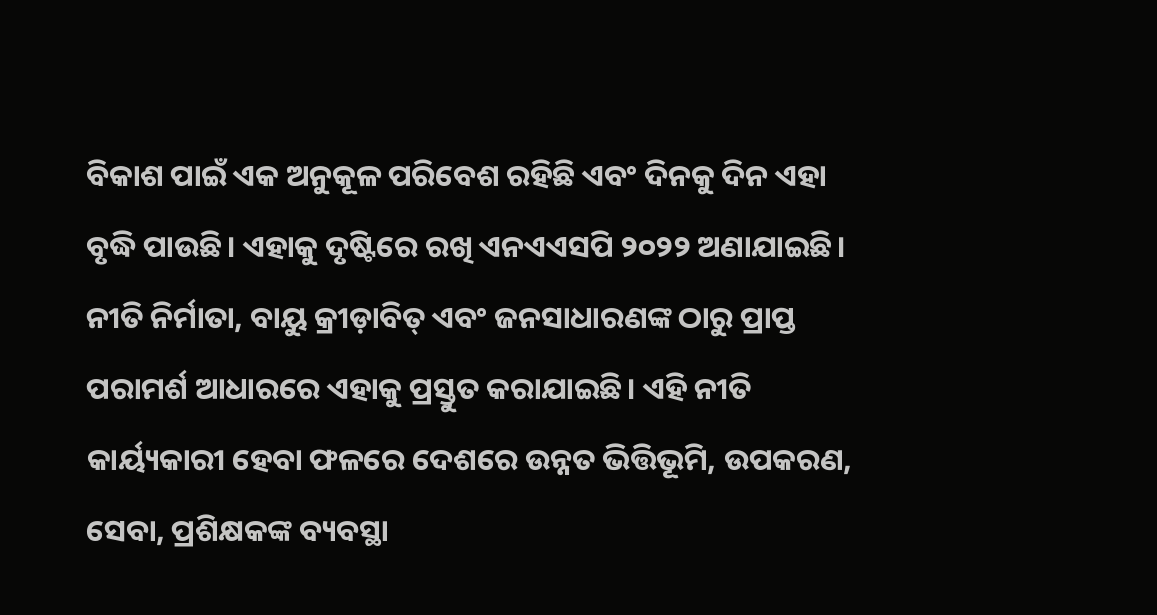ବିକାଶ ପାଇଁ ଏକ ଅନୁକୂଳ ପରିବେଶ ରହିଛି ଏବଂ ଦିନକୁ ଦିନ ଏହା ବୃଦ୍ଧି ପାଉଛି। ଏହାକୁ ଦୃଷ୍ଟିରେ ରଖି ଏନଏଏସପି ୨୦୨୨ ଅଣାଯାଇଛି। ନୀତି ନିର୍ମାତା, ବାୟୁ କ୍ରୀଡ଼ାବିତ୍ ଏବଂ ଜନସାଧାରଣଙ୍କ ଠାରୁ ପ୍ରାପ୍ତ ପରାମର୍ଶ ଆଧାରରେ ଏହାକୁ ପ୍ରସ୍ତୁତ କରାଯାଇଛି। ଏହି ନୀତି କାର୍ୟ୍ୟକାରୀ ହେବା ଫଳରେ ଦେଶରେ ଉନ୍ନତ ଭିତ୍ତିଭୂମି, ଉପକରଣ, ସେବା, ପ୍ରଶିକ୍ଷକଙ୍କ ବ୍ୟବସ୍ଥା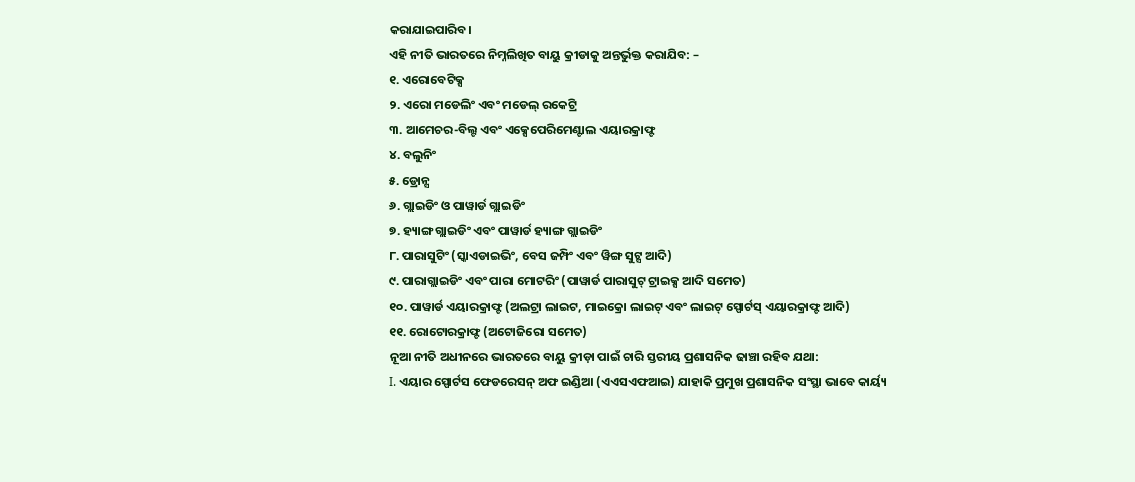କରାଯାଇପାରିବ।
ଏହି ନୀତି ଭାରତରେ ନିମ୍ନଲିଖିତ ବାୟୁ କ୍ରୀଡାକୁ ଅନ୍ତର୍ଭୁକ୍ତ କରାଯିବ: –
୧. ଏରୋବେଟିକ୍ସ
୨. ଏରୋ ମଡେଲିଂ ଏବଂ ମଡେଲ୍ ରକେଟ୍ରି
୩. ଆମେଚର-ବିଲ୍ଟ ଏବଂ ଏକ୍ସେପେରିମେଣ୍ଟାଲ ଏୟାରକ୍ରାଫ୍ଟ
୪. ବଲୁନିଂ
୫. ଡ୍ରୋନ୍ସ
୬. ଗ୍ଲାଇଡିଂ ଓ ପାୱାର୍ଡ ଗ୍ଲାଇଡିଂ
୭. ହ୍ୟାଙ୍ଗ ଗ୍ଲାଇଡିଂ ଏବଂ ପାୱାର୍ଡ ହ୍ୟାଙ୍ଗ ଗ୍ଲାଇଡିଂ
୮. ପାରାସୁଟିଂ (ସ୍କାଏଡାଇଭିଂ, ବେସ ଜମ୍ପିଂ ଏବଂ ୱିଙ୍ଗ ସୁଟ୍ସ ଆଦି)
୯. ପାରାଗ୍ଲାଇଡିଂ ଏବଂ ପାରା ମୋଟରିଂ (ପାୱାର୍ଡ ପାରାସୁଟ୍ ଟ୍ରାଇକ୍ସ ଆଦି ସମେତ)
୧୦. ପାୱାର୍ଡ ଏୟାରକ୍ରାଫ୍ଟ (ଅଲଟ୍ରା ଲାଇଟ, ମାଇକ୍ରୋ ଲାଇଟ୍ ଏବଂ ଲାଇଟ୍ ସ୍ପୋର୍ଟସ୍ ଏୟାରକ୍ରାଫ୍ଟ ଆଦି)
୧୧. ରୋଟୋରକ୍ରାଫ୍ଟ (ଅଟୋଜିରୋ ସମେତ)
ନୂଆ ନୀତି ଅଧୀନରେ ଭାରତରେ ବାୟୁ କ୍ରୀଡ଼ା ପାଇଁ ଚାରି ସ୍ତରୀୟ ପ୍ରଶାସନିକ ଢାଞ୍ଚା ରହିବ ଯଥା:
I. ଏୟାର ସ୍ପୋର୍ଟସ ଫେଡରେସନ୍ ଅଫ ଇଣ୍ଡିଆ (ଏଏସଏଫଆଇ) ଯାହାକି ପ୍ରମୁଖ ପ୍ରଶାସନିକ ସଂସ୍ଥା ଭାବେ କାର୍ୟ୍ୟ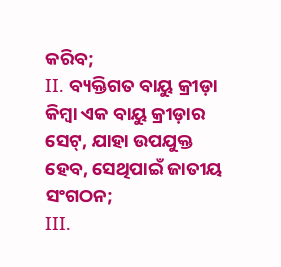କରିବ;
II. ବ୍ୟକ୍ତିଗତ ବାୟୁ କ୍ରୀଡ଼ା କିମ୍ବା ଏକ ବାୟୁ କ୍ରୀଡ଼ାର ସେଟ୍, ଯାହା ଉପଯୁକ୍ତ ହେବ, ସେଥିପାଇଁ ଜାତୀୟ ସଂଗଠନ;
III.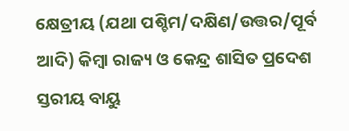କ୍ଷେତ୍ରୀୟ (ଯଥା ପଶ୍ଚିମ/ଦକ୍ଷିଣ/ଉତ୍ତର/ପୂର୍ବ ଆଦି) କିମ୍ବା ରାଜ୍ୟ ଓ କେନ୍ଦ୍ର ଶାସିତ ପ୍ରଦେଶ ସ୍ତରୀୟ ବାୟୁ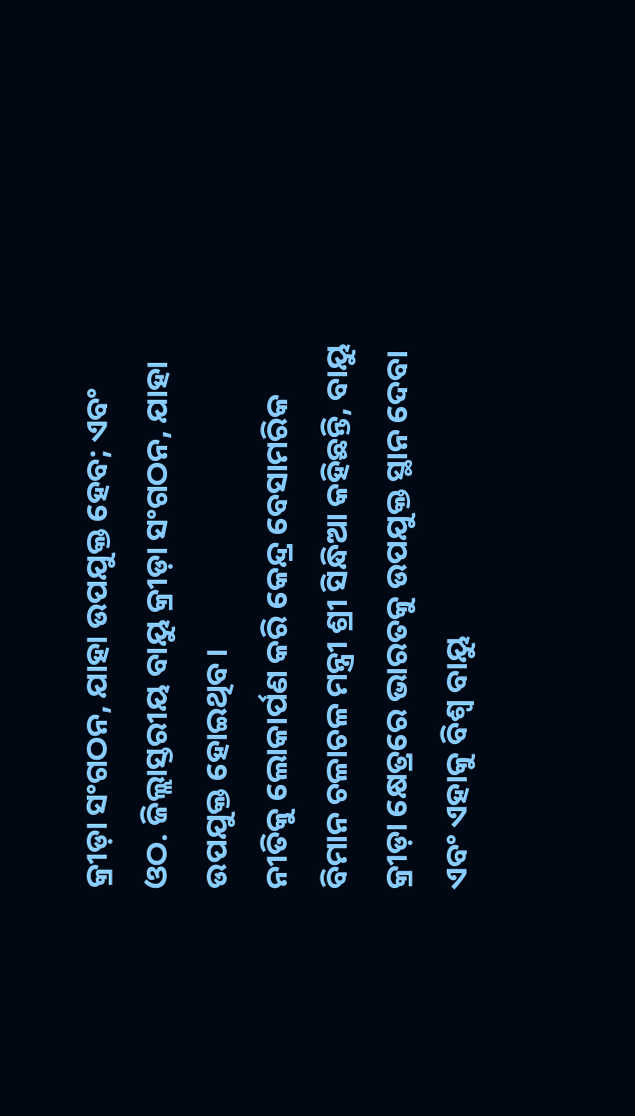କ୍ରୀଡ଼ା ସଂଗଠନ, ଯାହା ଉପଯୁକ୍ତ ହେବ; ଏବଂ
ଓଠ. ଜିଲ୍ଲାସ୍ତରୀୟ ବାୟୁ କ୍ରୀଡ଼ା ସଂଗଠନ, ଯାହା ଉପଯୁକ୍ତ ହୋଇଥିବ।
ନୀତିକୁ ଲୋକାର୍ପଣ କରି କେନ୍ଦ୍ର ବେସାମରିକ ବିମାନ ଚଳାଚଳ ମନ୍ତ୍ରୀ ଶ୍ରୀ ସିନ୍ଧିଆ କହିଛନ୍ତି, ବାୟୁ କ୍ରୀଡ଼ା କ୍ଷେତ୍ରରେ ଭାରତକୁ ଉପଯୁକ୍ତ ସ୍ଥାନ ଦେବା ଏବଂ ଏହାକୁ ବିଶ୍ବ ବାୟୁ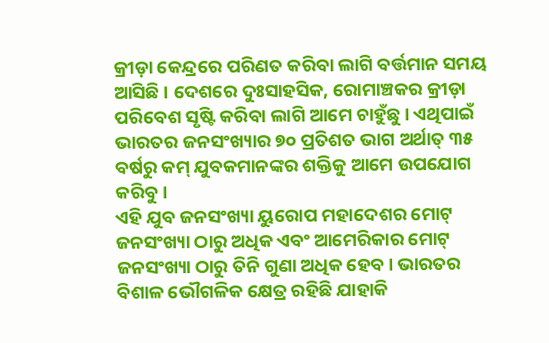କ୍ରୀଡ଼ା କେନ୍ଦ୍ରରେ ପରିଣତ କରିବା ଲାଗି ବର୍ତ୍ତମାନ ସମୟ ଆସିଛି । ଦେଶରେ ଦୁଃସାହସିକ, ରୋମାଞ୍ଚକର କ୍ରୀଡ଼ା ପରିବେଶ ସୃଷ୍ଟି କରିବା ଲାଗି ଆମେ ଚାହୁଁଛୁ। ଏଥିପାଇଁ ଭାରତର ଜନସଂଖ୍ୟାର ୭୦ ପ୍ରତିଶତ ଭାଗ ଅର୍ଥାତ୍ ୩୫ ବର୍ଷରୁ କମ୍ ଯୁବକମାନଙ୍କର ଶକ୍ତିକୁ ଆମେ ଉପଯୋଗ କରିବୁ।
ଏହି ଯୁବ ଜନସଂଖ୍ୟା ୟୁରୋପ ମହାଦେଶର ମୋଟ୍ ଜନସଂଖ୍ୟା ଠାରୁ ଅଧିକ ଏବଂ ଆମେରିକାର ମୋଟ୍ ଜନସଂଖ୍ୟା ଠାରୁ ତିନି ଗୁଣା ଅଧିକ ହେବ। ଭାରତର ବିଶାଳ ଭୌଗଳିକ କ୍ଷେତ୍ର ରହିଛି ଯାହାକି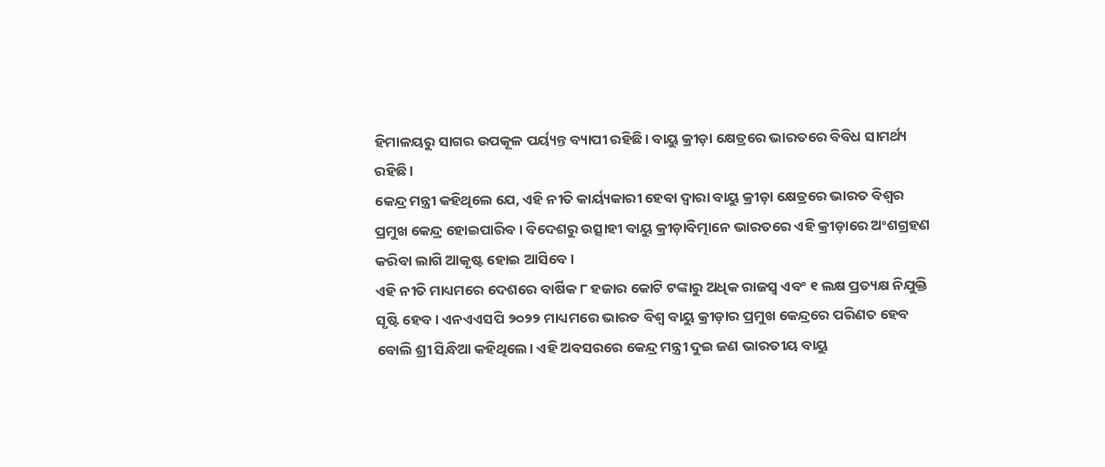ହିମାଳୟରୁ ସାଗର ଉପକୂଳ ପର୍ୟ୍ୟନ୍ତ ବ୍ୟାପୀ ରହିଛି। ବାୟୁ କ୍ରୀଡ଼ା କ୍ଷେତ୍ରରେ ଭାରତରେ ବିବିଧ ସାମର୍ଥ୍ୟ ରହିଛି।
କେନ୍ଦ୍ର ମନ୍ତ୍ରୀ କହିଥିଲେ ଯେ, ଏହି ନୀତି କାର୍ୟ୍ୟକାରୀ ହେବା ଦ୍ବାରା ବାୟୁ କ୍ରୀଡ଼ା କ୍ଷେତ୍ରରେ ଭାରତ ବିଶ୍ବର ପ୍ରମୁଖ କେନ୍ଦ୍ର ହୋଇପାରିବ। ବିଦେଶରୁ ଉତ୍ସାହୀ ବାୟୁ କ୍ରୀଡ଼ାବିତ୍ମାନେ ଭାରତରେ ଏହି କ୍ରୀଡ଼ାରେ ଅଂଶଗ୍ରହଣ କରିବା ଲାଗି ଆକୃଷ୍ଟ ହୋଇ ଆସିବେ।
ଏହି ନୀତି ମାଧ୍ୟମରେ ଦେଶରେ ବାର୍ଷିକ ୮ ହଜାର କୋଟି ଟଙ୍କାରୁ ଅଧିକ ରାଜସ୍ବ ଏବଂ ୧ ଲକ୍ଷ ପ୍ରତ୍ୟକ୍ଷ ନିଯୁକ୍ତି ସୃଷ୍ଟି ହେବ। ଏନଏଏସପି ୨୦୨୨ ମାଧ୍ୟମରେ ଭାରତ ବିଶ୍ବ ବାୟୁ କ୍ରୀଡ଼ାର ପ୍ରମୁଖ କେନ୍ଦ୍ରରେ ପରିଣତ ହେବ ବୋଲି ଶ୍ରୀ ସିନ୍ଧିଆ କହିଥିଲେ। ଏହି ଅବସରରେ କେନ୍ଦ୍ର ମନ୍ତ୍ରୀ ଦୁଇ ଜଣ ଭାରତୀୟ ବାୟୁ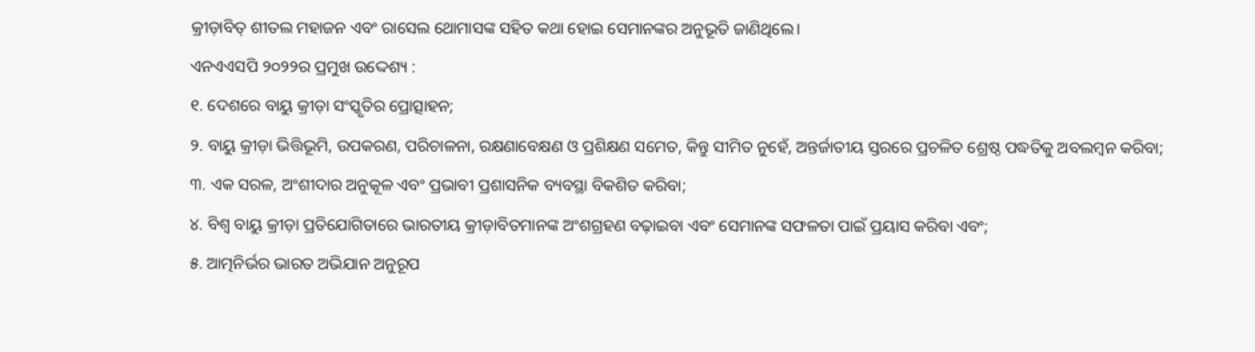କ୍ରୀଡ଼ାବିତ୍ ଶୀତଲ ମହାଜନ ଏବଂ ରାସେଲ ଥୋମାସଙ୍କ ସହିତ କଥା ହୋଇ ସେମାନଙ୍କର ଅନୁଭୂତି ଜାଣିଥିଲେ।
ଏନଏଏସପି ୨୦୨୨ର ପ୍ରମୁଖ ଉଦ୍ଦେଶ୍ୟ :
୧. ଦେଶରେ ବାୟୁ କ୍ରୀଡ଼ା ସଂସ୍କୃତିର ପ୍ରୋତ୍ସାହନ;
୨. ବାୟୁ କ୍ରୀଡ଼ା ଭିତ୍ତିଭୂମି, ଉପକରଣ, ପରିଚାଳନା, ରକ୍ଷଣାବେକ୍ଷଣ ଓ ପ୍ରଶିକ୍ଷଣ ସମେତ, କିନ୍ତୁ ସୀମିତ ନୁହେଁ, ଅନ୍ତର୍ଜାତୀୟ ସ୍ତରରେ ପ୍ରଚଳିତ ଶ୍ରେଷ୍ଠ ପଦ୍ଧତିକୁ ଅବଲମ୍ବନ କରିବା;
୩. ଏକ ସରଳ, ଅଂଶୀଦାର ଅନୁକୂଳ ଏବଂ ପ୍ରଭାବୀ ପ୍ରଶାସନିକ ବ୍ୟବସ୍ଥା ବିକଶିତ କରିବା;
୪. ବିଶ୍ବ ବାୟୁ କ୍ରୀଡ଼ା ପ୍ରତିଯୋଗିତାରେ ଭାରତୀୟ କ୍ରୀଡ଼ାବିତମାନଙ୍କ ଅଂଶଗ୍ରହଣ ବଢ଼ାଇବା ଏବଂ ସେମାନଙ୍କ ସଫଳତା ପାଇଁ ପ୍ରୟାସ କରିବା ଏବଂ;
୫. ଆତ୍ମନିର୍ଭର ଭାରତ ଅଭିଯାନ ଅନୁରୂପ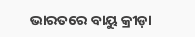ଭାରତରେ ବାୟୁ କ୍ରୀଡ଼ା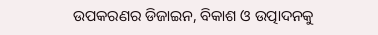ଉପକରଣର ଡିଜାଇନ, ବିକାଶ ଓ ଉତ୍ପାଦନକୁ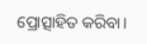ପ୍ରୋତ୍ସାହିତ କରିବା।